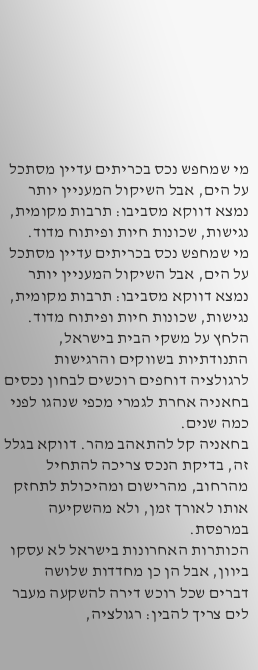מי שמחפש נכס בכריתים עדיין מסתכל על הים, אבל השיקול המעניין יותר נמצא דווקא מסביבו: תרבות מקומית, נגישות, שכונות חיות ופיתוח מדוד.
מי שמחפש נכס בכריתים עדיין מסתכל על הים, אבל השיקול המעניין יותר נמצא דווקא מסביבו: תרבות מקומית, נגישות, שכונות חיות ופיתוח מדוד.
הלחץ על משקי הבית בישראל, התנודתיות בשווקים והרגישות לרגולציה דוחפים רוכשים לבחון נכסים בחאניה אחרת לגמרי מכפי שנהגו לפני כמה שנים.
בחאניה קל להתאהב מהר. דווקא בגלל זה, בדיקת הנכס צריכה להתחיל מהרחוב, מהרישום ומהיכולת לתחזק אותו לאורך זמן, ולא מהשקיעה במרפסת.
הכותרות האחרונות בישראל לא עסקו ביוון, אבל הן כן מחדדות שלושה דברים שכל רוכש דירה להשקעה מעבר לים צריך להבין: רגולציה,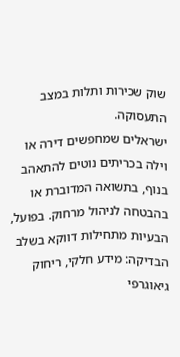שוק שכירות ותלות במצב התעסוקה.
ישראלים שמחפשים דירה או וילה בכריתים נוטים להתאהב בנוף, בתשואה המדוברת או בהבטחה לניהול מרחוק. בפועל, הבעיות מתחילות דווקא בשלב הבדיקה: מידע חלקי, ריחוק גיאוגרפי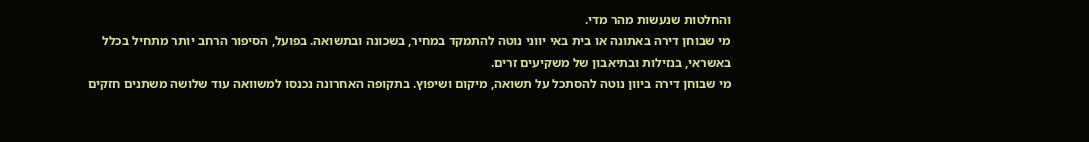והחלטות שנעשות מהר מדי.
מי שבוחן דירה באתונה או בית באי יווני נוטה להתמקד במחיר, בשכונה ובתשואה. בפועל, הסיפור הרחב יותר מתחיל בכלל באשראי, בנזילות ובתיאבון של משקיעים זרים.
מי שבוחן דירה ביוון נוטה להסתכל על תשואה, מיקום ושיפוץ. בתקופה האחרונה נכנסו למשוואה עוד שלושה משתנים חזקים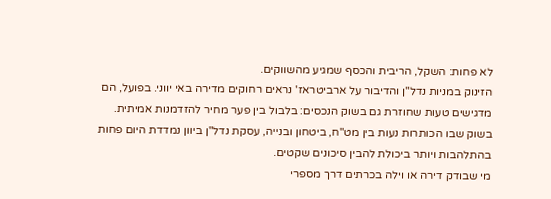לא פחות: השקל, הריבית והכסף שמגיע מהשווקים.
הזינוק במניות נדל"ן והדיבור על ארביטראז' נראים רחוקים מדירה באי יווני. בפועל, הם מדגישים טעות שחוזרת גם בשוק הנכסים: בלבול בין פער מחיר להזדמנות אמיתית.
בשוק שבו הכותרות נעות בין מט"ח, ביטחון ובנייה, עסקת נדל"ן ביוון נמדדת היום פחות בהתלהבות ויותר ביכולת להבין סיכונים שקטים.
מי שבודק דירה או וילה בכרתים דרך מספרי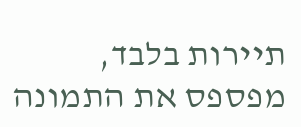תיירות בלבד, מפספס את התמונה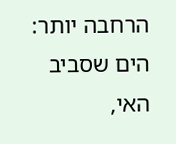הרחבה יותר: הים שסביב האי,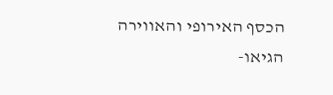הכסף האירופי והאווירה הגיאו-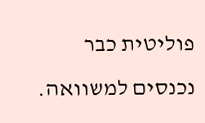פוליטית כבר נכנסים למשוואה.